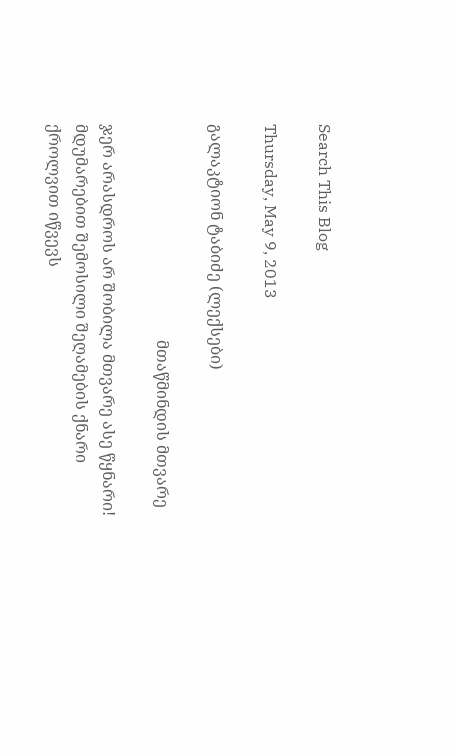Search This Blog

Thursday, May 9, 2013

გალაკტიონ ტაბიძე (ლექსები)

                                                      მთაწმინდის მთვარე

ჯერ არასდროს არ შობილა მთვარე ასე წყნარი!
მდუმარებით შემოსილი შეღამების ქნარი
ქროლვით იწვევს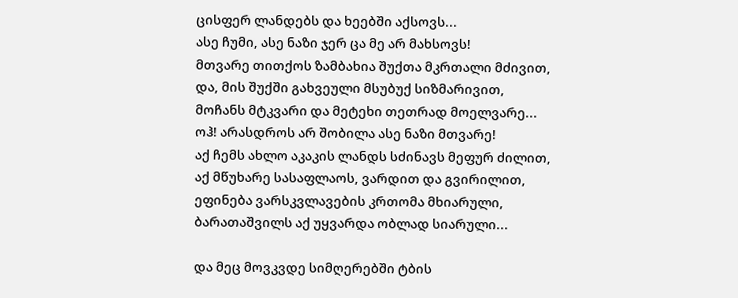ცისფერ ლანდებს და ხეებში აქსოვს...
ასე ჩუმი, ასე ნაზი ჯერ ცა მე არ მახსოვს!
მთვარე თითქოს ზამბახია შუქთა მკრთალი მძივით,
და, მის შუქში გახვეული მსუბუქ სიზმარივით,
მოჩანს მტკვარი და მეტეხი თეთრად მოელვარე...
ოჰ! არასდროს არ შობილა ასე ნაზი მთვარე!
აქ ჩემს ახლო აკაკის ლანდს სძინავს მეფურ ძილით,
აქ მწუხარე სასაფლაოს, ვარდით და გვირილით,
ეფინება ვარსკვლავების კრთომა მხიარული,
ბარათაშვილს აქ უყვარდა ობლად სიარული...

და მეც მოვკვდე სიმღერებში ტბის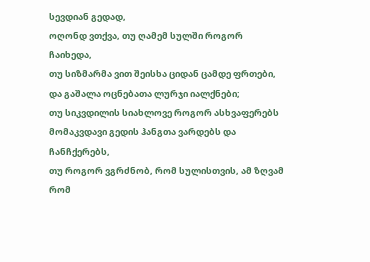სევდიან გედად,
ოღონდ ვთქვა, თუ ღამემ სულში როგორ ჩაიხედა,
თუ სიზმარმა ვით შეისხა ციდან ცამდე ფრთები,
და გაშალა ოცნებათა ლურჯი იალქნები;
თუ სიკვდილის სიახლოვე როგორ ასხვაფერებს
მომაკვდავი გედის ჰანგთა ვარდებს და ჩანჩქერებს,
თუ როგორ ვგრძნობ, რომ სულისთვის, ამ ზღვამ რომ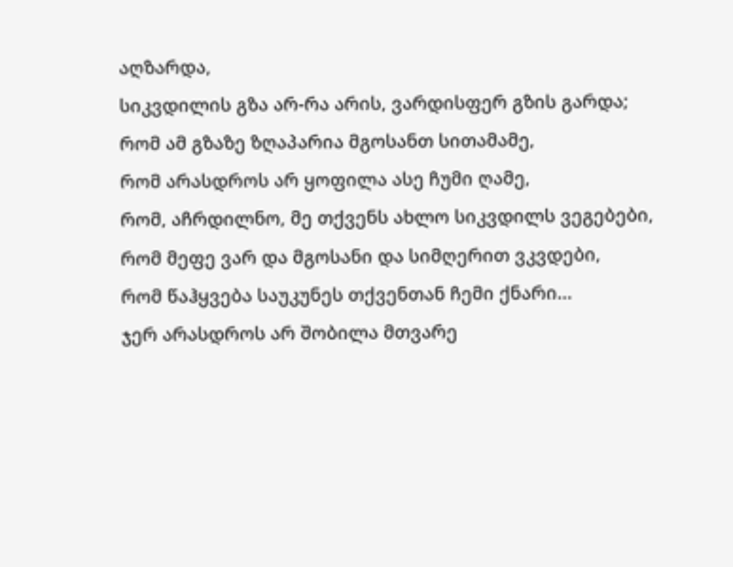აღზარდა,
სიკვდილის გზა არ-რა არის, ვარდისფერ გზის გარდა;
რომ ამ გზაზე ზღაპარია მგოსანთ სითამამე,
რომ არასდროს არ ყოფილა ასე ჩუმი ღამე,
რომ, აჩრდილნო, მე თქვენს ახლო სიკვდილს ვეგებები,
რომ მეფე ვარ და მგოსანი და სიმღერით ვკვდები,
რომ წაჰყვება საუკუნეს თქვენთან ჩემი ქნარი...
ჯერ არასდროს არ შობილა მთვარე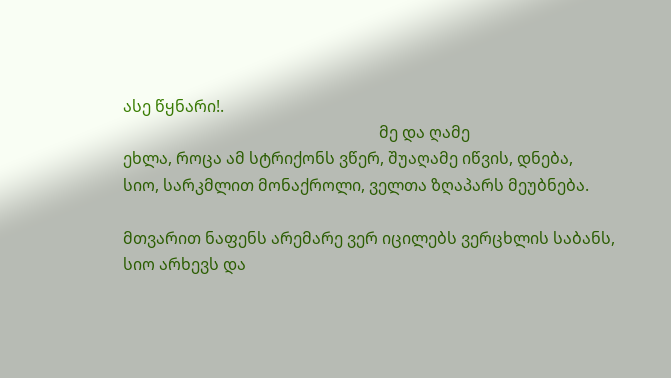ასე წყნარი!.
                                                                მე და ღამე
ეხლა, როცა ამ სტრიქონს ვწერ, შუაღამე იწვის, დნება,
სიო, სარკმლით მონაქროლი, ველთა ზღაპარს მეუბნება.

მთვარით ნაფენს არემარე ვერ იცილებს ვერცხლის საბანს,
სიო არხევს და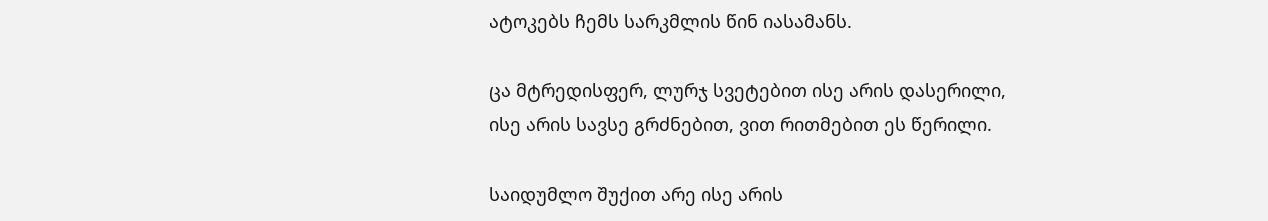ატოკებს ჩემს სარკმლის წინ იასამანს.

ცა მტრედისფერ, ლურჯ სვეტებით ისე არის დასერილი,
ისე არის სავსე გრძნებით, ვით რითმებით ეს წერილი.

საიდუმლო შუქით არე ისე არის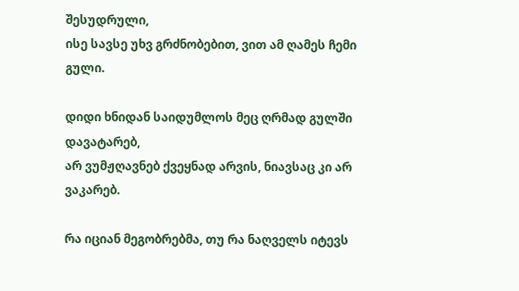შესუდრული,
ისე სავსე უხვ გრძნობებით, ვით ამ ღამეს ჩემი გული.

დიდი ხნიდან საიდუმლოს მეც ღრმად გულში დავატარებ,
არ ვუმჟღავნებ ქვეყნად არვის, ნიავსაც კი არ ვაკარებ.

რა იციან მეგობრებმა, თუ რა ნაღველს იტევს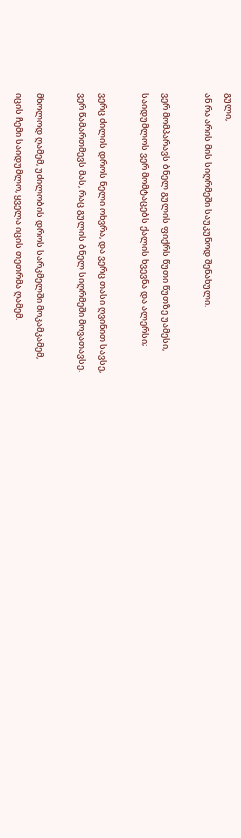გული,
ან რა არის მის სიღრმეში საუკუნოდ შენახული.

ვერ მომპარავს ბნელ გულის ფიქრს წუთი წუთზე უამესი,
საიდუმლოს ვერ მომტაცებს ქალის ხვევნა და ალერსი;

ვერც ძილის დროს ნელი ოხვრა, და ვერც თასი ღვინით სავსე,
ვერ წამართმევს მას, რაც გულის ბნელ სიღრმეში მოვათავსე.

მხოლოდ ღამემ, უძილობის დროს სარკმელში მოკამკამემ,
იცის ჩემი საიდუმლო, ყველა იცის თეთრმა ღამემ.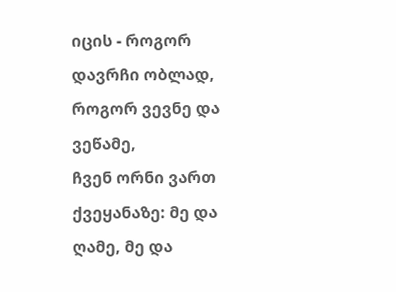იცის - როგორ დავრჩი ობლად, როგორ ვევნე და ვეწამე,
ჩვენ ორნი ვართ ქვეყანაზე: მე და ღამე, მე და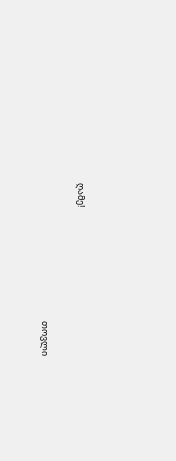ღამე!

                                                                     თოვლი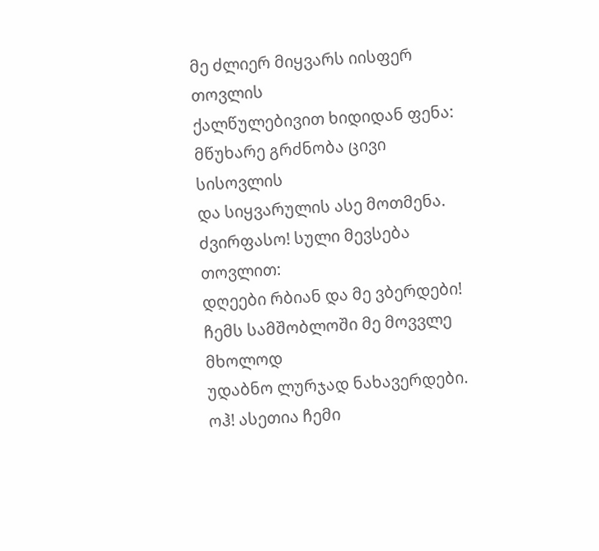მე ძლიერ მიყვარს იისფერ თოვლის
ქალწულებივით ხიდიდან ფენა:
მწუხარე გრძნობა ცივი სისოვლის
და სიყვარულის ასე მოთმენა.
ძვირფასო! სული მევსება თოვლით:
დღეები რბიან და მე ვბერდები!
ჩემს სამშობლოში მე მოვვლე მხოლოდ
უდაბნო ლურჯად ნახავერდები.
ოჰ! ასეთია ჩემი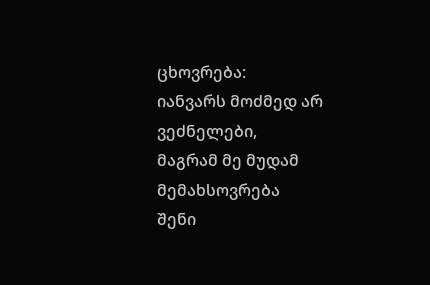ცხოვრება:
იანვარს მოძმედ არ ვეძნელები,
მაგრამ მე მუდამ მემახსოვრება
შენი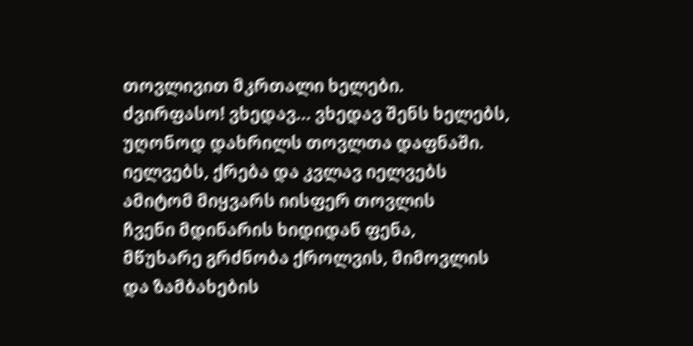თოვლივით მკრთალი ხელები.
ძვირფასო! ვხედავ... ვხედავ შენს ხელებს,
უღონოდ დახრილს თოვლთა დაფნაში.
იელვებს, ქრება და კვლავ იელვებს
ამიტომ მიყვარს იისფერ თოვლის
ჩვენი მდინარის ხიდიდან ფენა,
მწუხარე გრძნობა ქროლვის, მიმოვლის
და ზამბახების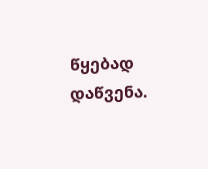წყებად დაწვენა.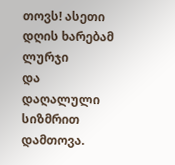თოვს! ასეთი დღის ხარებამ ლურჯი
და დაღალული სიზმრით დამთოვა.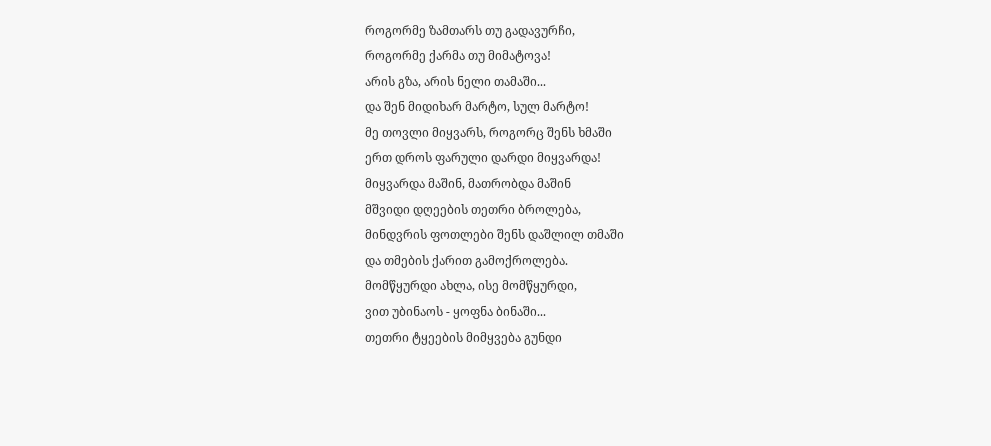როგორმე ზამთარს თუ გადავურჩი,
როგორმე ქარმა თუ მიმატოვა!
არის გზა, არის ნელი თამაში...
და შენ მიდიხარ მარტო, სულ მარტო!
მე თოვლი მიყვარს, როგორც შენს ხმაში
ერთ დროს ფარული დარდი მიყვარდა!
მიყვარდა მაშინ, მათრობდა მაშინ
მშვიდი დღეების თეთრი ბროლება,
მინდვრის ფოთლები შენს დაშლილ თმაში
და თმების ქარით გამოქროლება.
მომწყურდი ახლა, ისე მომწყურდი,
ვით უბინაოს - ყოფნა ბინაში...
თეთრი ტყეების მიმყვება გუნდი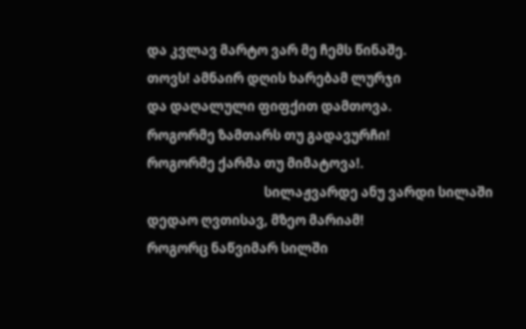და კვლავ მარტო ვარ მე ჩემს წინაშე.
თოვს! ამნაირ დღის ხარებამ ლურჯი
და დაღალული ფიფქით დამთოვა.
როგორმე ზამთარს თუ გადავურჩი!
როგორმე ქარმა თუ მიმატოვა!.
                                       სილაჟვარდე ანუ ვარდი სილაში
დედაო ღვთისავ, მზეო მარიამ!
როგორც ნაწვიმარ სილში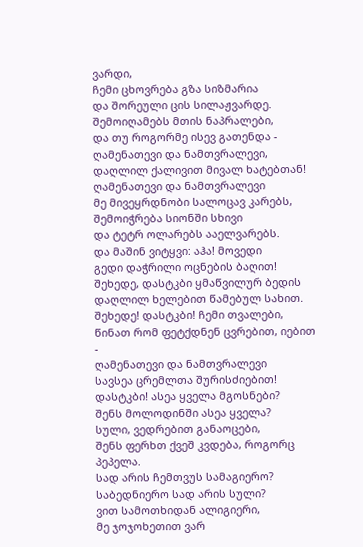ვარდი,
ჩემი ცხოვრება გზა სიზმარია
და შორეული ცის სილაჟვარდე.
შემოიღამებს მთის ნაპრალები,
და თუ როგორმე ისევ გათენდა -
ღამენათევი და ნამთვრალევი,
დაღლილ ქალივით მივალ ხატებთან!
ღამენათევი და ნამთვრალევი
მე მივეყრდნობი სალოცავ კარებს,
შემოიჭრება სიონში სხივი
და ტეტრ ოლარებს ააელვარებს.
და მაშინ ვიტყვი: აჰა! მოვედი
გედი დაჭრილი ოცნების ბაღით!
შეხედე, დასტკბი ყმაწვილურ ბედის
დაღლილ ხელებით წამებულ სახით.
შეხედე! დასტკბი! ჩემი თვალები,
წინათ რომ ფეტქდნენ ცვრებით, იებით -
ღამენათევი და ნამთვრალევი
სავსეა ცრემლთა შურისძიებით!
დასტკბი! ასეა ყველა მგოსნები?
შენს მოლოდინში ასეა ყველა?
სული, ვედრებით განაოცები,
შენს ფერხთ ქვეშ კვდება, როგორც პეპელა.
სად არის ჩემთვუს სამაგიერო?
საბედნიერო სად არის სული?
ვით სამოთხიდან ალიგიერი,
მე ჯოჯოხეთით ვარ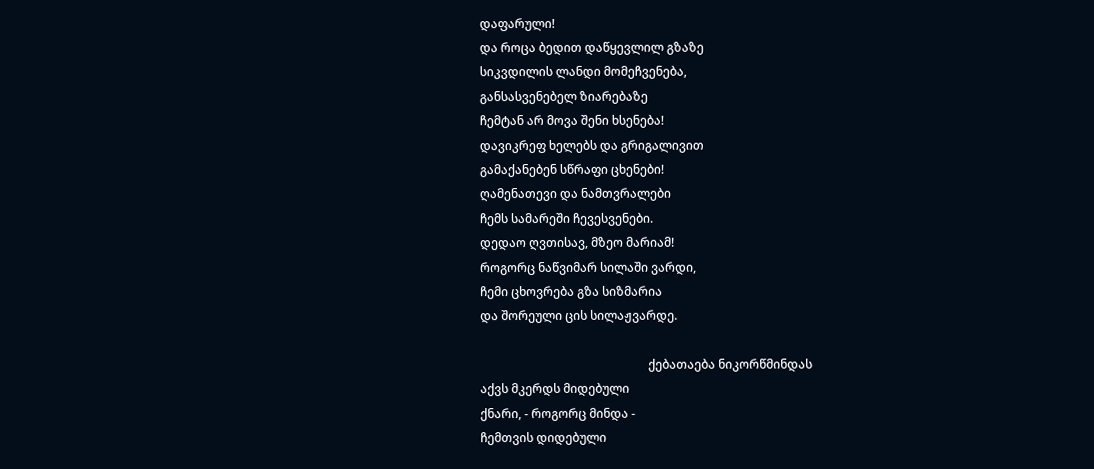დაფარული!
და როცა ბედით დაწყევლილ გზაზე
სიკვდილის ლანდი მომეჩვენება,
განსასვენებელ ზიარებაზე
ჩემტან არ მოვა შენი ხსენება!
დავიკრეფ ხელებს და გრიგალივით
გამაქანებენ სწრაფი ცხენები!
ღამენათევი და ნამთვრალები
ჩემს სამარეში ჩევესვენები.
დედაო ღვთისავ, მზეო მარიამ!
როგორც ნაწვიმარ სილაში ვარდი,
ჩემი ცხოვრება გზა სიზმარია
და შორეული ცის სილაჟვარდე.

                                                        ქებათაება ნიკორწმინდას
აქვს მკერდს მიდებული
ქნარი, - როგორც მინდა -
ჩემთვის დიდებული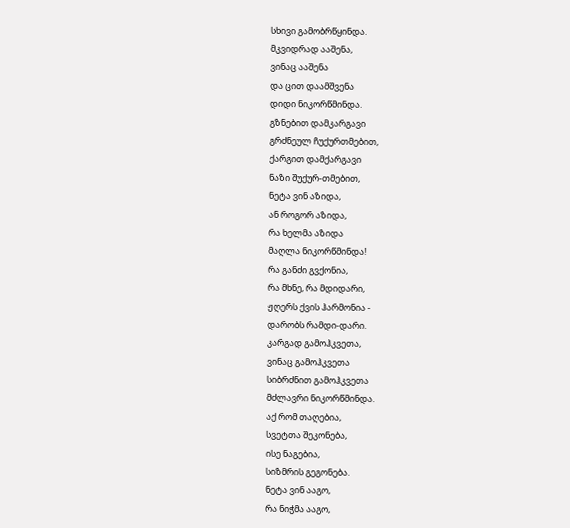სხივი გამობრწყინდა.
მკვიდრად ააშენა,
ვინაც ააშენა
და ცით დაამშვენა
დიდი ნიკორწმინდა.
გზნებით დამკარგავი
გრძნეულ ჩუქურთმებით,
ქარგით დამქარგავი
ნაზი შუქურ-თმებით,
ნეტა ვინ აზიდა,
ან როგორ აზიდა,
რა ხელმა აზიდა
მაღლა ნიკორწმინდა!
რა განძი გვქონია,
რა მხნე, რა მდიდარი,
ჟღერს ქვის ჰარმონია -
დარობს რამდი-დარი.
კარგად გამოჰკვეთა,
ვინაც გამოჰკვეთა
სიბრძნით გამოჰკვეთა
მძლავრი ნიკორწმინდა.
აქ რომ თაღებია,
სვეტთა შეკონება,
ისე ნაგებია,
სიზმრის გეგონება.
ნეტა ვინ ააგო,
რა ნიჭმა ააგო,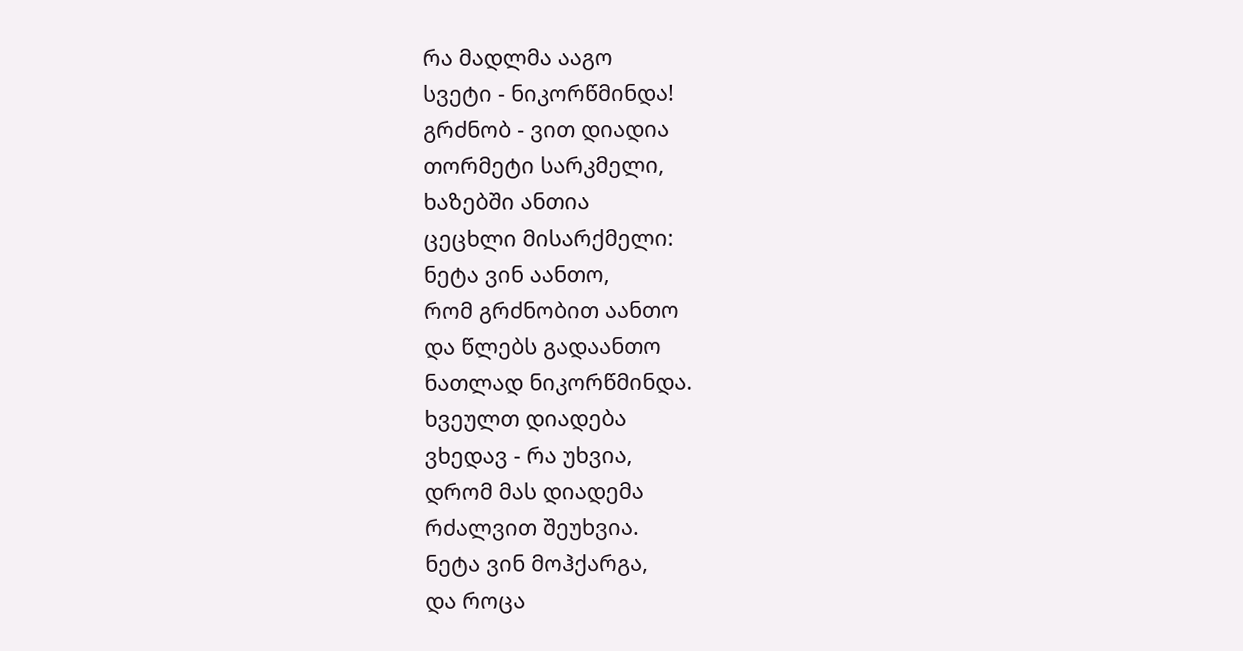რა მადლმა ააგო
სვეტი - ნიკორწმინდა!
გრძნობ - ვით დიადია
თორმეტი სარკმელი,
ხაზებში ანთია
ცეცხლი მისარქმელი:
ნეტა ვინ აანთო,
რომ გრძნობით აანთო
და წლებს გადაანთო
ნათლად ნიკორწმინდა.
ხვეულთ დიადება
ვხედავ - რა უხვია,
დრომ მას დიადემა
რძალვით შეუხვია.
ნეტა ვინ მოჰქარგა,
და როცა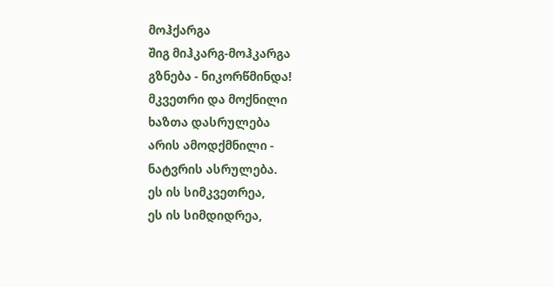მოჰქარგა
შიგ მიჰკარგ-მოჰკარგა
გზნება - ნიკორწმინდა!
მკვეთრი და მოქნილი
ხაზთა დასრულება
არის ამოდქმნილი -
ნატვრის ასრულება.
ეს ის სიმკვეთრეა,
ეს ის სიმდიდრეა,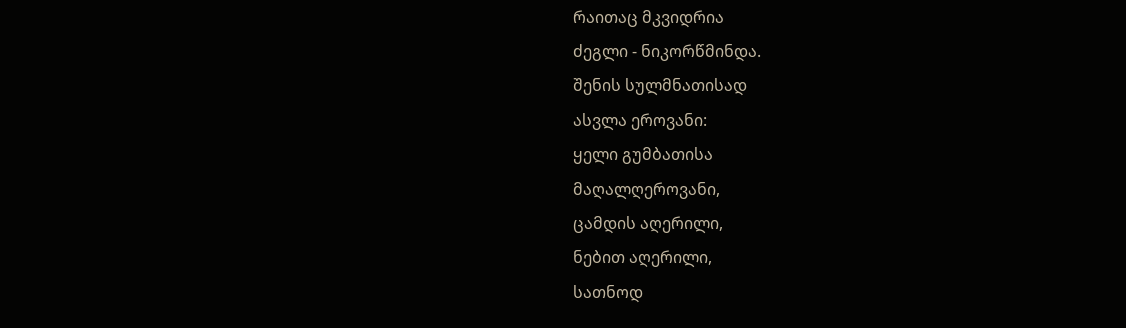რაითაც მკვიდრია
ძეგლი - ნიკორწმინდა.
შენის სულმნათისად
ასვლა ეროვანი:
ყელი გუმბათისა
მაღალღეროვანი,
ცამდის აღერილი,
ნებით აღერილი,
სათნოდ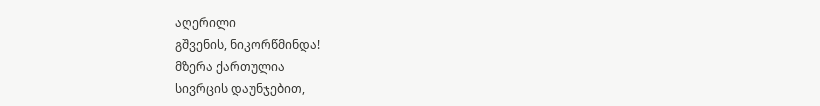აღერილი
გშვენის, ნიკორწმინდა!
მზერა ქართულია
სივრცის დაუნჯებით,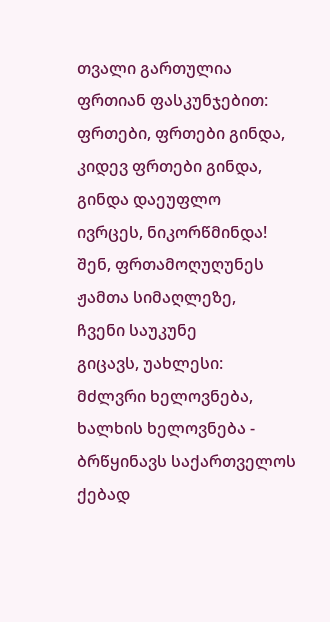თვალი გართულია
ფრთიან ფასკუნჯებით:
ფრთები, ფრთები გინდა,
კიდევ ფრთები გინდა,
გინდა დაეუფლო
ივრცეს, ნიკორწმინდა!
შენ, ფრთამოღუღუნეს
ჟამთა სიმაღლეზე,
ჩვენი საუკუნე
გიცავს, უახლესი:
მძლვრი ხელოვნება,
ხალხის ხელოვნება -
ბრწყინავს საქართველოს
ქებად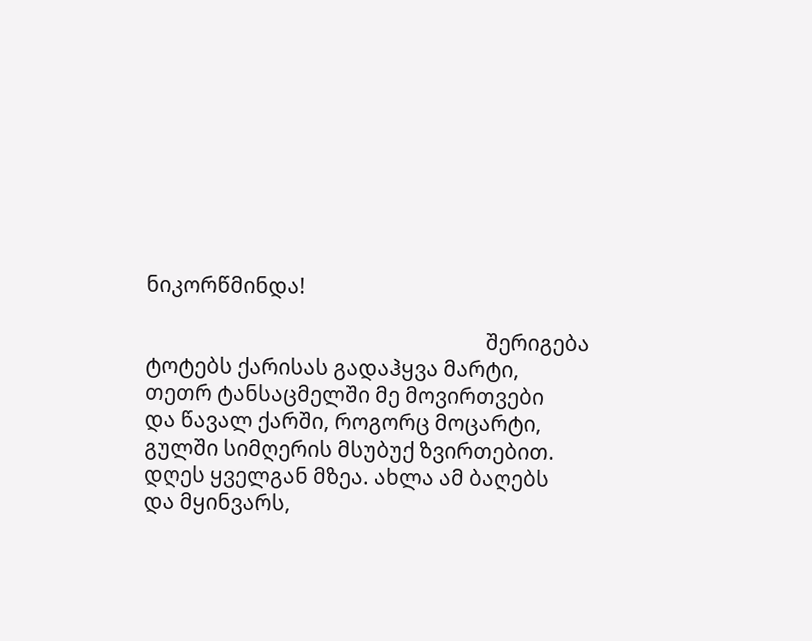ნიკორწმინდა!

                                                                    შერიგება
ტოტებს ქარისას გადაჰყვა მარტი,
თეთრ ტანსაცმელში მე მოვირთვები
და წავალ ქარში, როგორც მოცარტი,
გულში სიმღერის მსუბუქ ზვირთებით.
დღეს ყველგან მზეა. ახლა ამ ბაღებს
და მყინვარს,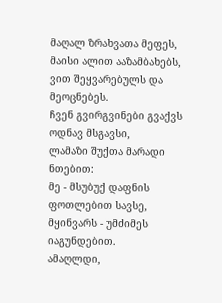მაღალ ზრახვათა მეფეს,
მაისი ალით ააზამბახებს,
ვით შეყვარებულს და მეოცნებეს.
ჩვენ გვირგვინები გვაქვს ოდნავ მსგავსი,
ლამაზი შუქთა მარადი ნთებით:
მე - მსუბუქ დაფნის ფოთლებით სავსე,
მყინვარს - უმძიმეს იაგუნდებით.
ამაღლდი,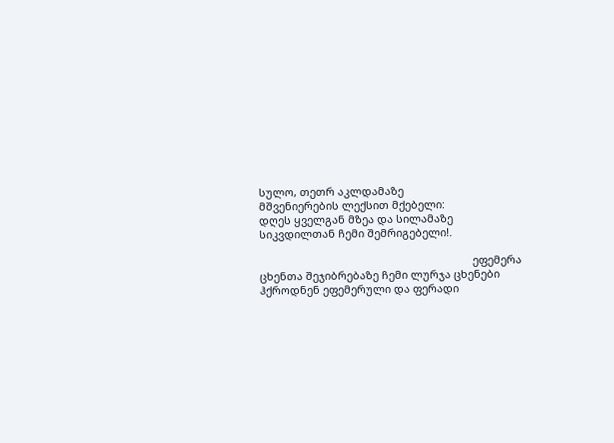სულო, თეთრ აკლდამაზე
მშვენიერების ლექსით მქებელი:
დღეს ყველგან მზეა და სილამაზე
სიკვდილთან ჩემი შემრიგებელი!.

                                                                       ეფემერა
ცხენთა შეჯიბრებაზე ჩემი ლურჯა ცხენები
ჰქროდნენ ეფემერული და ფერადი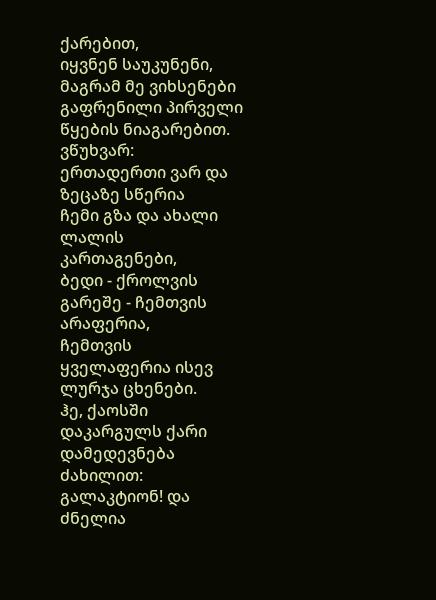ქარებით,
იყვნენ საუკუნენი, მაგრამ მე ვიხსენები
გაფრენილი პირველი წყების ნიაგარებით.
ვწუხვარ: ერთადერთი ვარ და ზეცაზე სწერია
ჩემი გზა და ახალი ლალის კართაგენები,
ბედი - ქროლვის გარეშე - ჩემთვის არაფერია,
ჩემთვის ყველაფერია ისევ ლურჯა ცხენები.
ჰე, ქაოსში დაკარგულს ქარი დამედევნება
ძახილით: გალაკტიონ! და ძნელია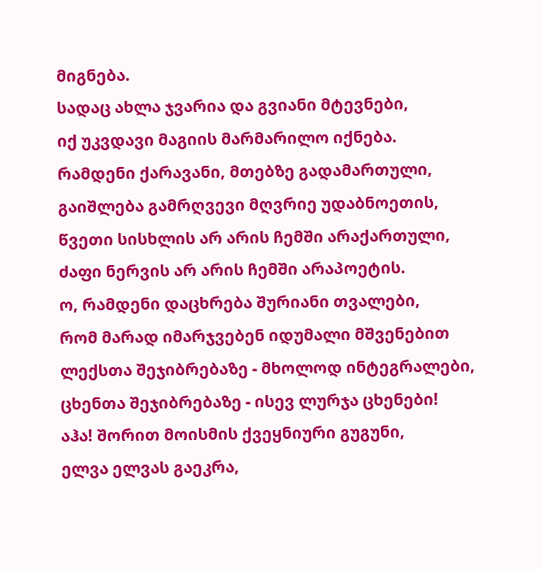მიგნება.
სადაც ახლა ჯვარია და გვიანი მტევნები,
იქ უკვდავი მაგიის მარმარილო იქნება.
რამდენი ქარავანი, მთებზე გადამართული,
გაიშლება გამრღვევი მღვრიე უდაბნოეთის,
წვეთი სისხლის არ არის ჩემში არაქართული,
ძაფი ნერვის არ არის ჩემში არაპოეტის.
ო, რამდენი დაცხრება შურიანი თვალები,
რომ მარად იმარჯვებენ იდუმალი მშვენებით
ლექსთა შეჯიბრებაზე - მხოლოდ ინტეგრალები,
ცხენთა შეჯიბრებაზე - ისევ ლურჯა ცხენები!
აჰა! შორით მოისმის ქვეყნიური გუგუნი,
ელვა ელვას გაეკრა,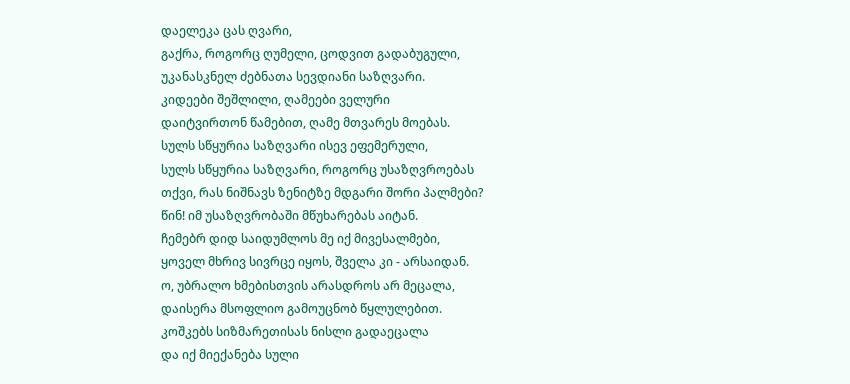დაელეკა ცას ღვარი,
გაქრა, როგორც ღუმელი, ცოდვით გადაბუგული,
უკანასკნელ ძებნათა სევდიანი საზღვარი.
კიდეები შეშლილი, ღამეები ველური
დაიტვირთონ წამებით, ღამე მთვარეს მოებას.
სულს სწყურია საზღვარი ისევ ეფემერული,
სულს სწყურია საზღვარი, როგორც უსაზღვროებას
თქვი, რას ნიშნავს ზენიტზე მდგარი შორი პალმები?
წინ! იმ უსაზღვრობაში მწუხარებას აიტან.
ჩემებრ დიდ საიდუმლოს მე იქ მივესალმები,
ყოველ მხრივ სივრცე იყოს, შველა კი - არსაიდან.
ო, უბრალო ხმებისთვის არასდროს არ მეცალა,
დაისერა მსოფლიო გამოუცნობ წყლულებით.
კოშკებს სიზმარეთისას ნისლი გადაეცალა
და იქ მიექანება სული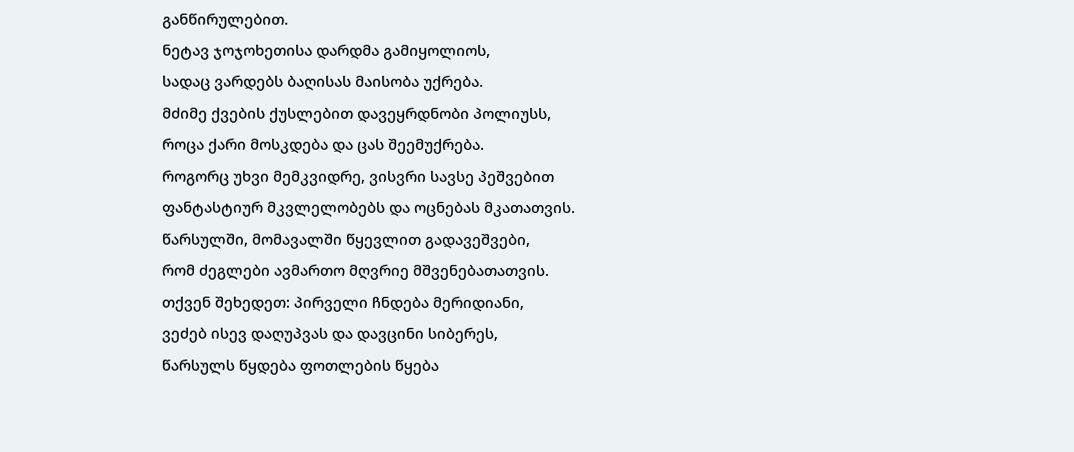განწირულებით.
ნეტავ ჯოჯოხეთისა დარდმა გამიყოლიოს,
სადაც ვარდებს ბაღისას მაისობა უქრება.
მძიმე ქვების ქუსლებით დავეყრდნობი პოლიუსს,
როცა ქარი მოსკდება და ცას შეემუქრება.
როგორც უხვი მემკვიდრე, ვისვრი სავსე პეშვებით
ფანტასტიურ მკვლელობებს და ოცნებას მკათათვის.
წარსულში, მომავალში წყევლით გადავეშვები,
რომ ძეგლები ავმართო მღვრიე მშვენებათათვის.
თქვენ შეხედეთ: პირველი ჩნდება მერიდიანი,
ვეძებ ისევ დაღუპვას და დავცინი სიბერეს,
წარსულს წყდება ფოთლების წყება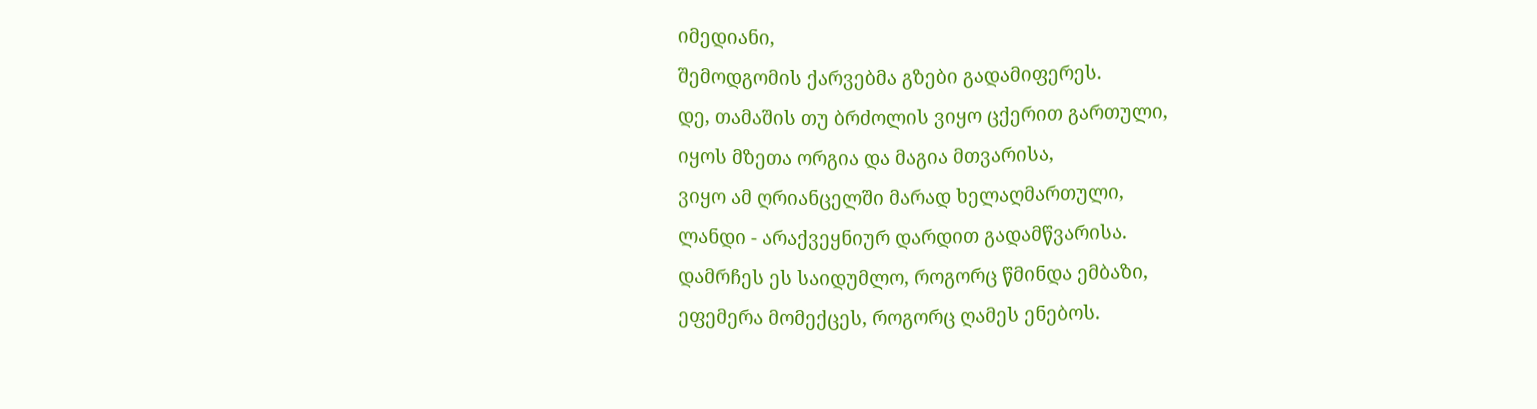იმედიანი,
შემოდგომის ქარვებმა გზები გადამიფერეს.
დე, თამაშის თუ ბრძოლის ვიყო ცქერით გართული,
იყოს მზეთა ორგია და მაგია მთვარისა,
ვიყო ამ ღრიანცელში მარად ხელაღმართული,
ლანდი - არაქვეყნიურ დარდით გადამწვარისა.
დამრჩეს ეს საიდუმლო, როგორც წმინდა ემბაზი,
ეფემერა მომექცეს, როგორც ღამეს ენებოს.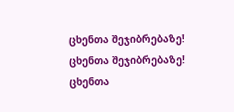ცხენთა შეჯიბრებაზე! ცხენთა შეჯიბრებაზე!
ცხენთა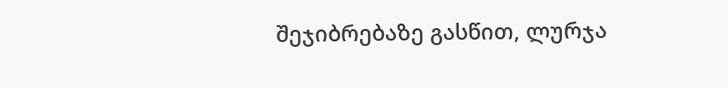შეჯიბრებაზე გასწით, ლურჯა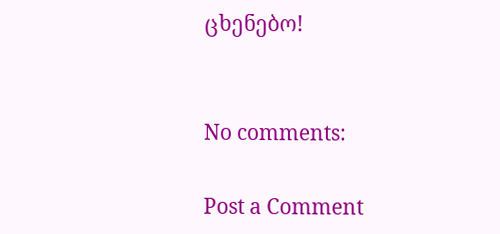ცხენებო!


No comments:

Post a Comment